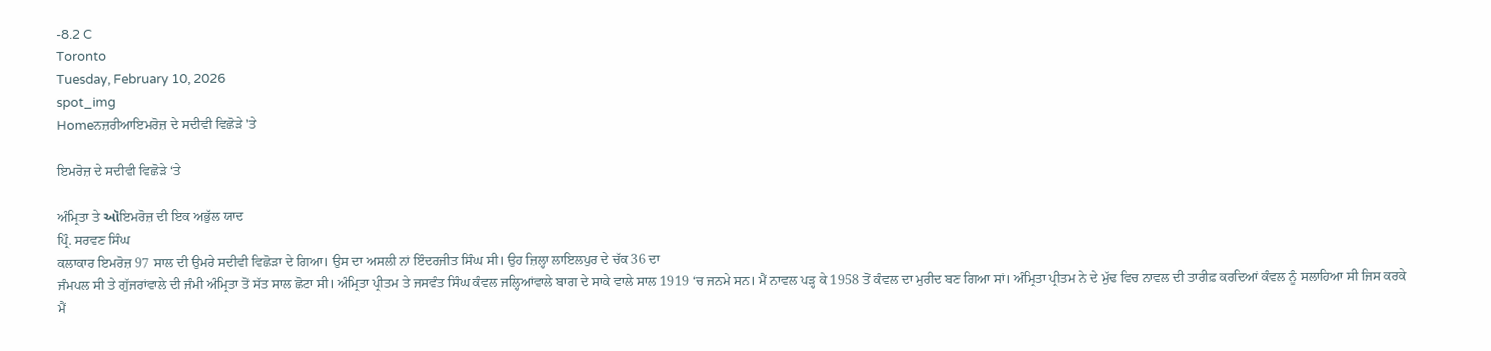-8.2 C
Toronto
Tuesday, February 10, 2026
spot_img
Homeਨਜ਼ਰੀਆਇਮਰੋਜ਼ ਦੇ ਸਦੀਵੀ ਵਿਛੋੜੇ 'ਤੇ

ਇਮਰੋਜ਼ ਦੇ ਸਦੀਵੀ ਵਿਛੋੜੇ ‘ਤੇ

ਅੰਮ੍ਰਿਤਾ ਤੇ ઑਇਮਰੋਜ਼ ਦੀ ਇਕ ਅਭੁੱਲ ਯਾਦ
ਪ੍ਰਿੰ. ਸਰਵਣ ਸਿੰਘ
ਕਲਾਕਾਰ ਇਮਰੋਜ਼ 97 ਸਾਲ ਦੀ ਉਮਰੇ ਸਦੀਵੀ ਵਿਛੋੜਾ ਦੇ ਗਿਆ। ਉਸ ਦਾ ਅਸਲੀ ਨਾਂ ਇੰਦਰਜੀਤ ਸਿੰਘ ਸੀ। ਉਹ ਜ਼ਿਲ੍ਹਾ ਲਾਇਲਪੁਰ ਦੇ ਚੱਕ 36 ਦਾ
ਜੰਮਪਲ ਸੀ ਤੇ ਗੁੱਜਰਾਂਵਾਲੇ ਦੀ ਜੰਮੀ ਅੰਮ੍ਰਿਤਾ ਤੋਂ ਸੱਤ ਸਾਲ ਛੋਟਾ ਸੀ। ਅੰਮ੍ਰਿਤਾ ਪ੍ਰੀਤਮ ਤੇ ਜਸਵੰਤ ਸਿੰਘ ਕੰਵਲ ਜਲ੍ਹਿਆਂਵਾਲੇ ਬਾਗ ਦੇ ਸਾਕੇ ਵਾਲੇ ਸਾਲ 1919 ‘ਚ ਜਨਮੇ ਸਨ। ਮੈਂ ਨਾਵਲ ਪੜ੍ਹ ਕੇ 1958 ਤੋਂ ਕੰਵਲ ਦਾ ਮੁਰੀਦ ਬਣ ਗਿਆ ਸਾਂ। ਅੰਮ੍ਰਿਤਾ ਪ੍ਰੀਤਮ ਨੇ ਦੇ ਮੁੱਢ ਵਿਚ ਨਾਵਲ ਦੀ ਤਾਰੀਫ਼ ਕਰਦਿਆਂ ਕੰਵਲ ਨੂੰ ਸਲਾਹਿਆ ਸੀ ਜਿਸ ਕਰਕੇ ਮੈਂ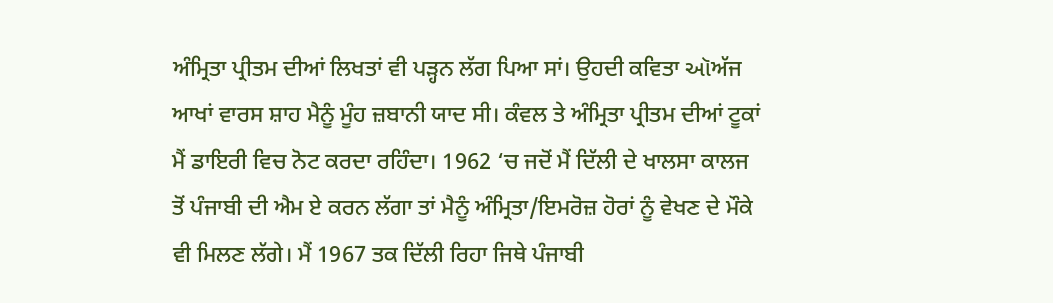ਅੰਮ੍ਰਿਤਾ ਪ੍ਰੀਤਮ ਦੀਆਂ ਲਿਖਤਾਂ ਵੀ ਪੜ੍ਹਨ ਲੱਗ ਪਿਆ ਸਾਂ। ਉਹਦੀ ਕਵਿਤਾ ઑਅੱਜ ਆਖਾਂ ਵਾਰਸ ਸ਼ਾਹ ਮੈਨੂੰ ਮੂੰਹ ਜ਼ਬਾਨੀ ਯਾਦ ਸੀ। ਕੰਵਲ ਤੇ ਅੰਮ੍ਰਿਤਾ ਪ੍ਰੀਤਮ ਦੀਆਂ ਟੂਕਾਂ ਮੈਂ ਡਾਇਰੀ ਵਿਚ ਨੋਟ ਕਰਦਾ ਰਹਿੰਦਾ। 1962 ‘ਚ ਜਦੋਂ ਮੈਂ ਦਿੱਲੀ ਦੇ ਖਾਲਸਾ ਕਾਲਜ ਤੋਂ ਪੰਜਾਬੀ ਦੀ ਐਮ ਏ ਕਰਨ ਲੱਗਾ ਤਾਂ ਮੈਨੂੰ ਅੰਮ੍ਰਿਤਾ/ਇਮਰੋਜ਼ ਹੋਰਾਂ ਨੂੰ ਵੇਖਣ ਦੇ ਮੌਕੇ ਵੀ ਮਿਲਣ ਲੱਗੇ। ਮੈਂ 1967 ਤਕ ਦਿੱਲੀ ਰਿਹਾ ਜਿਥੇ ਪੰਜਾਬੀ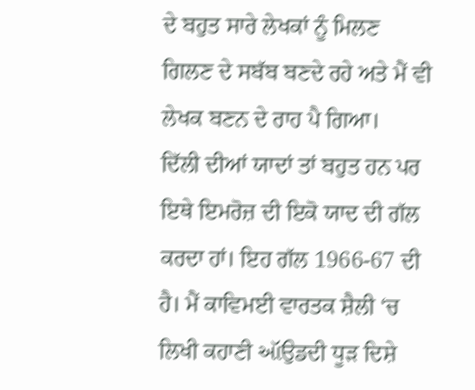ਦੇ ਬਹੁਤ ਸਾਰੇ ਲੇਖਕਾਂ ਨੂੰ ਮਿਲਣ ਗਿਲਣ ਦੇ ਸਬੱਬ ਬਣਦੇ ਰਹੇ ਅਤੇ ਮੈਂ ਵੀ ਲੇਖਕ ਬਣਨ ਦੇ ਰਾਹ ਪੈ ਗਿਆ।
ਦਿੱਲੀ ਦੀਆਂ ਯਾਦਾਂ ਤਾਂ ਬਹੁਤ ਹਨ ਪਰ ਇਥੇ ਇਮਰੋਜ਼ ਦੀ ਇਕੋ ਯਾਦ ਦੀ ਗੱਲ ਕਰਦਾ ਹਾਂ। ਇਹ ਗੱਲ 1966-67 ਦੀ ਹੈ। ਮੈਂ ਕਾਵਿਮਈ ਵਾਰਤਕ ਸ਼ੈਲੀ ‘ਚ ਲਿਖੀ ਕਹਾਣੀ ઑਉਡਦੀ ਧੂੜ ਦਿਸ਼ੇ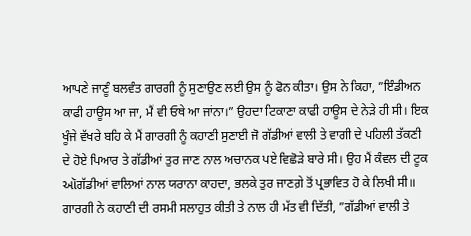ਆਪਣੇ ਜਾਣੂੰ ਬਲਵੰਤ ਗਾਰਗੀ ਨੂੰ ਸੁਣਾਉਣ ਲਈ ਉਸ ਨੂੰ ਫੋਨ ਕੀਤਾ। ਉਸ ਨੇ ਕਿਹਾ, ”ਇੰਡੀਅਨ ਕਾਫੀ ਹਾਊਸ ਆ ਜਾ, ਮੈਂ ਵੀ ਓਥੇ ਆ ਜਾਂਨਾ।” ਉਹਦਾ ਟਿਕਾਣਾ ਕਾਫੀ ਹਾਊਸ ਦੇ ਨੇੜੇ ਹੀ ਸੀ। ਇਕ ਖੂੰਜੇ ਵੱਖਰੇ ਬਹਿ ਕੇ ਮੈਂ ਗਾਰਗੀ ਨੂੰ ਕਹਾਣੀ ਸੁਣਾਈ ਜੋ ਗੱਡੀਆਂ ਵਾਲੀ ਤੇ ਵਾਗੀ ਦੇ ਪਹਿਲੀ ਤੱਕਣੀ ਦੇ ਹੋਏ ਪਿਆਰ ਤੇ ਗੱਡੀਆਂ ਤੁਰ ਜਾਣ ਨਾਲ ਅਚਾਨਕ ਪਏ ਵਿਛੋੜੇ ਬਾਰੇ ਸੀ। ਉਹ ਮੈਂ ਕੰਵਲ ਦੀ ਟੂਕ ઑਗੱਡੀਆਂ ਵਾਲਿਆਂ ਨਾਲ ਯਰਾਨਾ ਕਾਹਦਾ, ਭਲਕੇ ਤੁਰ ਜਾਣਗ਼ੇ ਤੋਂ ਪ੍ਰਭਾਵਿਤ ਹੋ ਕੇ ਲਿਖੀ ਸੀ॥ ਗਾਰਗੀ ਨੇ ਕਹਾਣੀ ਦੀ ਰਸਮੀ ਸਲਾਹੁਤ ਕੀਤੀ ਤੇ ਨਾਲ ਹੀ ਮੱਤ ਵੀ ਦਿੱਤੀ, ”ਗੱਡੀਆਂ ਵਾਲੀ ਤੇ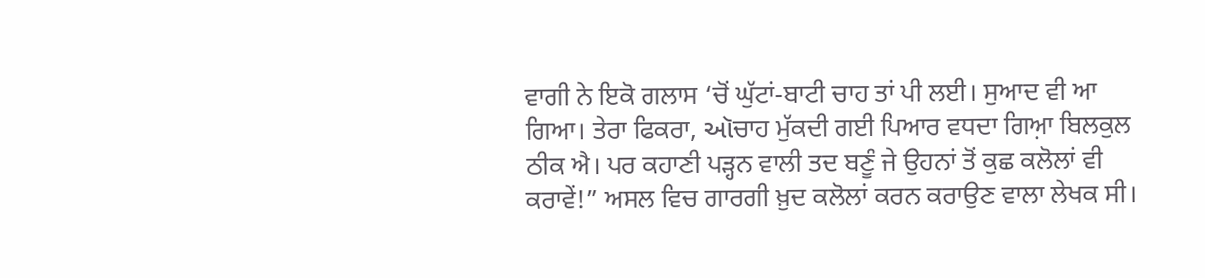ਵਾਗੀ ਨੇ ਇਕੋ ਗਲਾਸ ‘ਚੋਂ ਘੁੱਟਾਂ-ਬਾਟੀ ਚਾਹ ਤਾਂ ਪੀ ਲਈ। ਸੁਆਦ ਵੀ ਆ ਗਿਆ। ਤੇਰਾ ਫਿਕਰਾ, ઑਚਾਹ ਮੁੱਕਦੀ ਗਈ ਪਿਆਰ ਵਧਦਾ ਗਿਆ਼ ਬਿਲਕੁਲ ਠੀਕ ਐ। ਪਰ ਕਹਾਣੀ ਪੜ੍ਹਨ ਵਾਲੀ ਤਦ ਬਣੂੰ ਜੇ ਉਹਨਾਂ ਤੋਂ ਕੁਛ ਕਲੋਲਾਂ ਵੀ ਕਰਾਵੇਂ!” ਅਸਲ ਵਿਚ ਗਾਰਗੀ ਖ਼ੁਦ ਕਲੋਲਾਂ ਕਰਨ ਕਰਾਉਣ ਵਾਲਾ ਲੇਖਕ ਸੀ।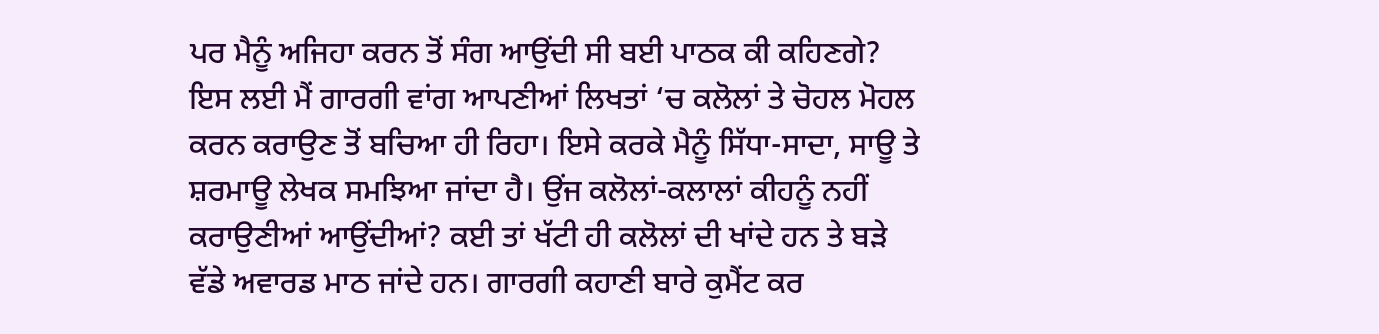ਪਰ ਮੈਨੂੰ ਅਜਿਹਾ ਕਰਨ ਤੋਂ ਸੰਗ ਆਉਂਦੀ ਸੀ ਬਈ ਪਾਠਕ ਕੀ ਕਹਿਣਗੇ? ਇਸ ਲਈ ਮੈਂ ਗਾਰਗੀ ਵਾਂਗ ਆਪਣੀਆਂ ਲਿਖਤਾਂ ‘ਚ ਕਲੋਲਾਂ ਤੇ ਚੋਹਲ ਮੋਹਲ ਕਰਨ ਕਰਾਉਣ ਤੋਂ ਬਚਿਆ ਹੀ ਰਿਹਾ। ਇਸੇ ਕਰਕੇ ਮੈਨੂੰ ਸਿੱਧਾ-ਸਾਦਾ, ਸਾਊ ਤੇ ਸ਼ਰਮਾਊ ਲੇਖਕ ਸਮਝਿਆ ਜਾਂਦਾ ਹੈ। ਉਂਜ ਕਲੋਲਾਂ-ਕਲਾਲਾਂ ਕੀਹਨੂੰ ਨਹੀਂ ਕਰਾਉਣੀਆਂ ਆਉਂਦੀਆਂ? ਕਈ ਤਾਂ ਖੱਟੀ ਹੀ ਕਲੋਲਾਂ ਦੀ ਖਾਂਦੇ ਹਨ ਤੇ ਬੜੇ ਵੱਡੇ ਅਵਾਰਡ ਮਾਠ ਜਾਂਦੇ ਹਨ। ਗਾਰਗੀ ਕਹਾਣੀ ਬਾਰੇ ਕੁਮੈਂਟ ਕਰ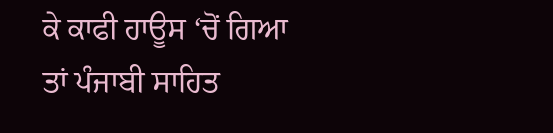ਕੇ ਕਾਫੀ ਹਾਊਸ ‘ਚੋਂ ਗਿਆ ਤਾਂ ਪੰਜਾਬੀ ਸਾਹਿਤ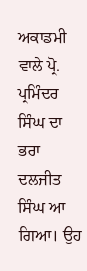ਅਕਾਡਮੀ ਵਾਲੇ ਪ੍ਰੋ. ਪ੍ਰਮਿੰਦਰ ਸਿੰਘ ਦਾ ਭਰਾ ਦਲਜੀਤ ਸਿੰਘ ਆ ਗਿਆ। ਉਹ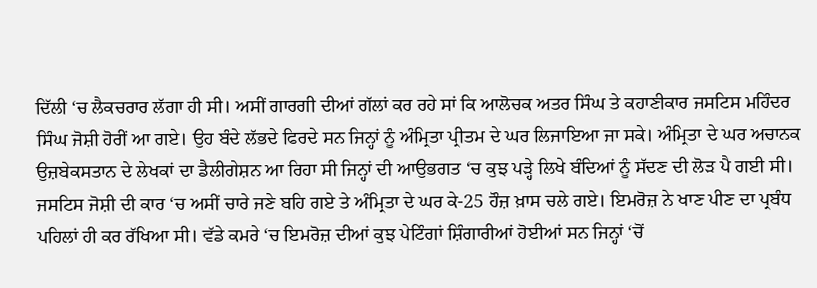ਦਿੱਲੀ ‘ਚ ਲੈਕਚਰਾਰ ਲੱਗਾ ਹੀ ਸੀ। ਅਸੀਂ ਗਾਰਗੀ ਦੀਆਂ ਗੱਲਾਂ ਕਰ ਰਹੇ ਸਾਂ ਕਿ ਆਲੋਚਕ ਅਤਰ ਸਿੰਘ ਤੇ ਕਹਾਣੀਕਾਰ ਜਸਟਿਸ ਮਹਿੰਦਰ ਸਿੰਘ ਜੋਸ਼ੀ ਹੋਰੀਂ ਆ ਗਏ। ਉਹ ਬੰਦੇ ਲੱਭਦੇ ਫਿਰਦੇ ਸਨ ਜਿਨ੍ਹਾਂ ਨੂੰ ਅੰਮ੍ਰਿਤਾ ਪ੍ਰੀਤਮ ਦੇ ਘਰ ਲਿਜਾਇਆ ਜਾ ਸਕੇ। ਅੰਮ੍ਰਿਤਾ ਦੇ ਘਰ ਅਚਾਨਕ ਉਜ਼ਬੇਕਸਤਾਨ ਦੇ ਲੇਖਕਾਂ ਦਾ ਡੈਲੀਗੇਸ਼ਨ ਆ ਰਿਹਾ ਸੀ ਜਿਨ੍ਹਾਂ ਦੀ ਆਉਭਗਤ ‘ਚ ਕੁਝ ਪੜ੍ਹੇ ਲਿਖੇ ਬੰਦਿਆਂ ਨੂੰ ਸੱਦਣ ਦੀ ਲੋੜ ਪੈ ਗਈ ਸੀ।
ਜਸਟਿਸ ਜੋਸ਼ੀ ਦੀ ਕਾਰ ‘ਚ ਅਸੀਂ ਚਾਰੇ ਜਣੇ ਬਹਿ ਗਏ ਤੇ ਅੰਮ੍ਰਿਤਾ ਦੇ ਘਰ ਕੇ-25 ਹੌਜ਼ ਖ਼ਾਸ ਚਲੇ ਗਏ। ਇਮਰੋਜ਼ ਨੇ ਖਾਣ ਪੀਣ ਦਾ ਪ੍ਰਬੰਧ ਪਹਿਲਾਂ ਹੀ ਕਰ ਰੱਖਿਆ ਸੀ। ਵੱਡੇ ਕਮਰੇ ‘ਚ ਇਮਰੋਜ਼ ਦੀਆਂ ਕੁਝ ਪੇਟਿੰਗਾਂ ਸ਼ਿੰਗਾਰੀਆਂ ਹੋਈਆਂ ਸਨ ਜਿਨ੍ਹਾਂ ‘ਚੋਂ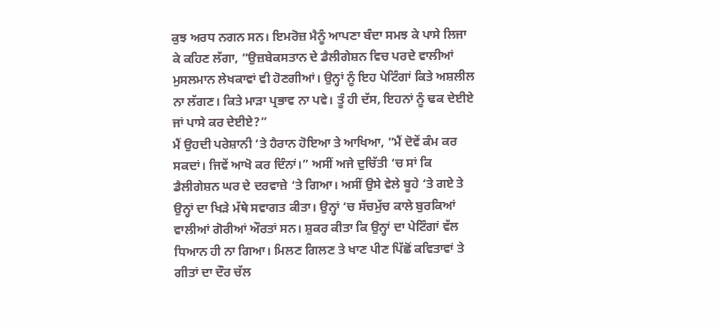ਕੁਝ ਅਰਧ ਨਗਨ ਸਨ। ਇਮਰੋਜ਼ ਮੈਨੂੰ ਆਪਣਾ ਬੰਦਾ ਸਮਝ ਕੇ ਪਾਸੇ ਲਿਜਾ ਕੇ ਕਹਿਣ ਲੱਗਾ, ”ਉਜ਼ਬੇਕਸਤਾਨ ਦੇ ਡੈਲੀਗੇਸ਼ਨ ਵਿਚ ਪਰਦੇ ਵਾਲੀਆਂ ਮੁਸਲਮਾਨ ਲੇਖਕਾਵਾਂ ਵੀ ਹੋਣਗੀਆਂ। ਉਨ੍ਹਾਂ ਨੂੰ ਇਹ ਪੇਟਿੰਗਾਂ ਕਿਤੇ ਅਸ਼ਲੀਲ ਨਾ ਲੱਗਣ। ਕਿਤੇ ਮਾੜਾ ਪ੍ਰਭਾਵ ਨਾ ਪਵੇ। ਤੂੰ ਹੀ ਦੱਸ, ਇਹਨਾਂ ਨੂੰ ਢਕ ਦੇਈਏ ਜਾਂ ਪਾਸੇ ਕਰ ਦੇਈਏ?”
ਮੈਂ ਉਹਦੀ ਪਰੇਸ਼ਾਨੀ ‘ਤੇ ਹੈਰਾਨ ਹੋਇਆ ਤੇ ਆਖਿਆ, ”ਮੈਂ ਦੋਵੇਂ ਕੰਮ ਕਰ ਸਕਦਾਂ। ਜਿਵੇਂ ਆਖੋ ਕਰ ਦਿੰਨਾਂ।” ਅਸੀਂ ਅਜੇ ਦੁਚਿੱਤੀ ‘ਚ ਸਾਂ ਕਿ ਡੈਲੀਗੇਸ਼ਨ ਘਰ ਦੇ ਦਰਵਾਜ਼ੇ ‘ਤੇ ਗਿਆ। ਅਸੀਂ ਉਸੇ ਵੇਲੇ ਬੂਹੇ ‘ਤੇ ਗਏ ਤੇ ਉਨ੍ਹਾਂ ਦਾ ਖਿੜੇ ਮੱਥੇ ਸਵਾਗਤ ਕੀਤਾ। ਉਨ੍ਹਾਂ ‘ਚ ਸੱਚਮੁੱਚ ਕਾਲੇ ਬੁਰਕਿਆਂ ਵਾਲੀਆਂ ਗੋਰੀਆਂ ਔਰਤਾਂ ਸਨ। ਸ਼ੁਕਰ ਕੀਤਾ ਕਿ ਉਨ੍ਹਾਂ ਦਾ ਪੇਟਿੰਗਾਂ ਵੱਲ ਧਿਆਨ ਹੀ ਨਾ ਗਿਆ। ਮਿਲਣ ਗਿਲਣ ਤੇ ਖਾਣ ਪੀਣ ਪਿੱਛੋਂ ਕਵਿਤਾਵਾਂ ਤੇ ਗੀਤਾਂ ਦਾ ਦੌਰ ਚੱਲ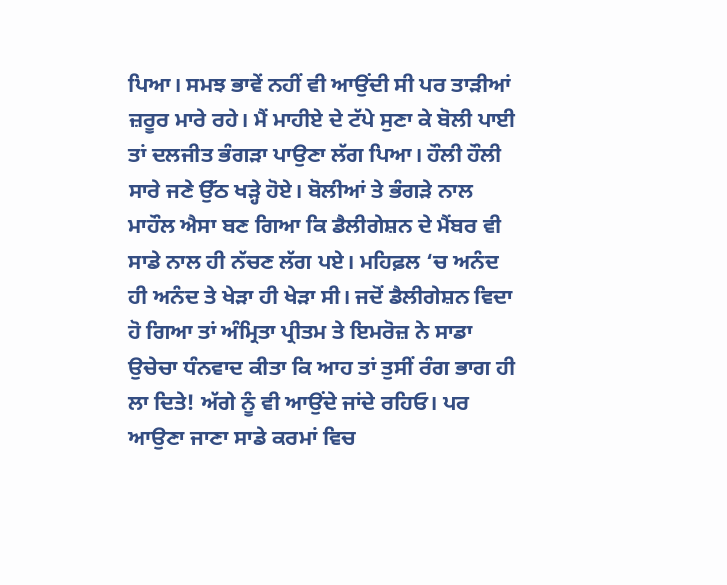ਪਿਆ। ਸਮਝ ਭਾਵੇਂ ਨਹੀਂ ਵੀ ਆਉਂਦੀ ਸੀ ਪਰ ਤਾੜੀਆਂ ਜ਼ਰੂਰ ਮਾਰੇ ਰਹੇ। ਮੈਂ ਮਾਹੀਏ ਦੇ ਟੱਪੇ ਸੁਣਾ ਕੇ ਬੋਲੀ ਪਾਈ ਤਾਂ ਦਲਜੀਤ ਭੰਗੜਾ ਪਾਉਣਾ ਲੱਗ ਪਿਆ। ਹੌਲੀ ਹੌਲੀ ਸਾਰੇ ਜਣੇ ਉੱਠ ਖੜ੍ਹੇ ਹੋਏ। ਬੋਲੀਆਂ ਤੇ ਭੰਗੜੇ ਨਾਲ ਮਾਹੌਲ ਐਸਾ ਬਣ ਗਿਆ ਕਿ ਡੈਲੀਗੇਸ਼ਨ ਦੇ ਮੈਂਬਰ ਵੀ ਸਾਡੇ ਨਾਲ ਹੀ ਨੱਚਣ ਲੱਗ ਪਏ। ਮਹਿਫ਼ਲ ‘ਚ ਅਨੰਦ ਹੀ ਅਨੰਦ ਤੇ ਖੇੜਾ ਹੀ ਖੇੜਾ ਸੀ। ਜਦੋਂ ਡੈਲੀਗੇਸ਼ਨ ਵਿਦਾ ਹੋ ਗਿਆ ਤਾਂ ਅੰਮ੍ਰਿਤਾ ਪ੍ਰੀਤਮ ਤੇ ਇਮਰੋਜ਼ ਨੇ ਸਾਡਾ ਉਚੇਚਾ ਧੰਨਵਾਦ ਕੀਤਾ ਕਿ ਆਹ ਤਾਂ ਤੁਸੀਂ ਰੰਗ ਭਾਗ ਹੀ ਲਾ ਦਿਤੇ! ਅੱਗੇ ਨੂੰ ਵੀ ਆਉਂਦੇ ਜਾਂਦੇ ਰਹਿਓ। ਪਰ ਆਉਣਾ ਜਾਣਾ ਸਾਡੇ ਕਰਮਾਂ ਵਿਚ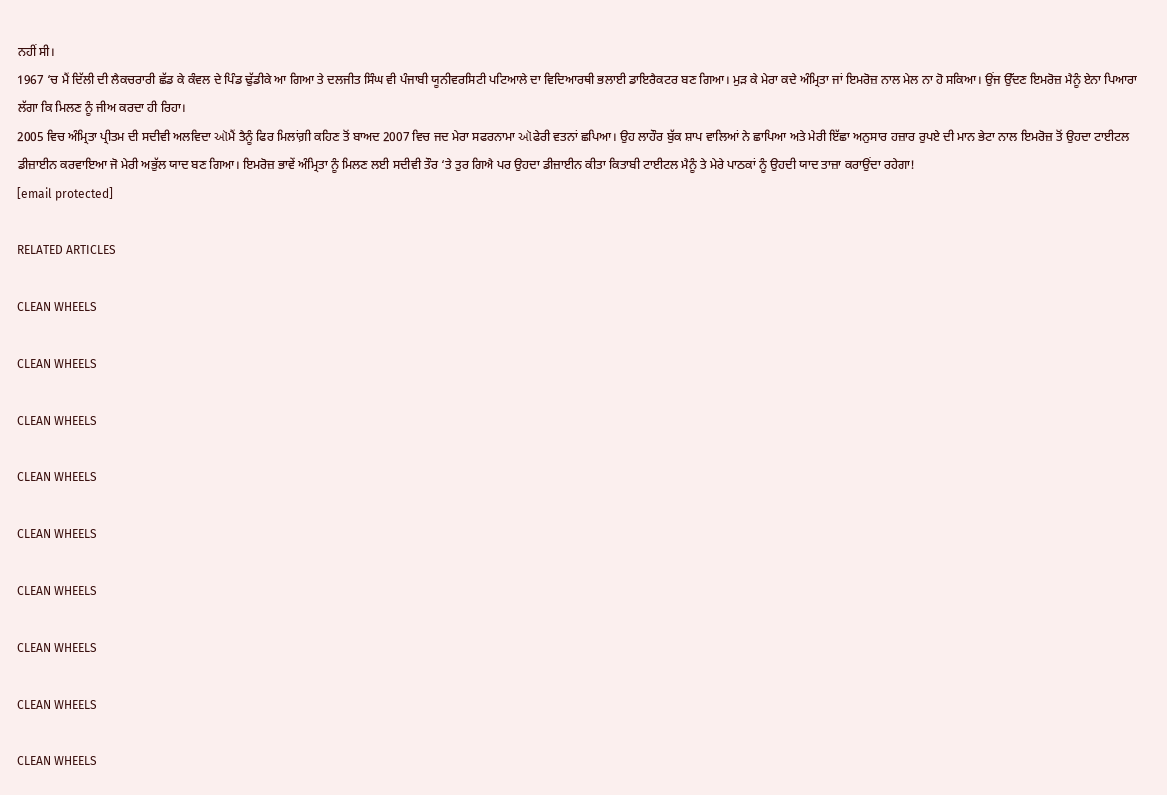ਨਹੀਂ ਸੀ।
1967 ‘ਚ ਮੈਂ ਦਿੱਲੀ ਦੀ ਲੈਕਚਰਾਰੀ ਛੱਡ ਕੇ ਕੰਵਲ ਦੇ ਪਿੰਡ ਢੁੱਡੀਕੇ ਆ ਗਿਆ ਤੇ ਦਲਜੀਤ ਸਿੰਘ ਵੀ ਪੰਜਾਬੀ ਯੂਨੀਵਰਸਿਟੀ ਪਟਿਆਲੇ ਦਾ ਵਿਦਿਆਰਥੀ ਭਲਾਈ ਡਾਇਰੈਕਟਰ ਬਣ ਗਿਆ। ਮੁੜ ਕੇ ਮੇਰਾ ਕਦੇ ਅੰਮ੍ਰਿਤਾ ਜਾਂ ਇਮਰੋਜ਼ ਨਾਲ ਮੇਲ ਨਾ ਹੋ ਸਕਿਆ। ਉਂਜ ਉੱਦਣ ਇਮਰੋਜ਼ ਮੈਨੂੰ ਏਨਾ ਪਿਆਰਾ ਲੱਗਾ ਕਿ ਮਿਲਣ ਨੂੰ ਜੀਅ ਕਰਦਾ ਹੀ ਰਿਹਾ।
2005 ਵਿਚ ਅੰਮ੍ਰਿਤਾ ਪ੍ਰੀਤਮ ਦੀ ਸਦੀਵੀ ਅਲਵਿਦਾ ઑਮੈਂ ਤੈਨੂੰ ਫਿਰ ਮਿਲਾਂਗ਼ੀ ਕਹਿਣ ਤੋਂ ਬਾਅਦ 2007 ਵਿਚ ਜਦ ਮੇਰਾ ਸਫਰਨਾਮਾ ઑਫੇਰੀ ਵਤਨਾਂ ਛਪਿਆ। ਉਹ ਲਾਹੌਰ ਬੁੱਕ ਸ਼ਾਪ ਵਾਲਿਆਂ ਨੇ ਛਾਪਿਆ ਅਤੇ ਮੇਰੀ ਇੱਛਾ ਅਨੁਸਾਰ ਹਜ਼ਾਰ ਰੁਪਏ ਦੀ ਮਾਨ ਭੇਟਾ ਨਾਲ ਇਮਰੋਜ਼ ਤੋਂ ਉਹਦਾ ਟਾਈਟਲ ਡੀਜ਼ਾਈਨ ਕਰਵਾਇਆ ਜੋ ਮੇਰੀ ਅਭੁੱਲ ਯਾਦ ਬਣ ਗਿਆ। ਇਮਰੋਜ਼ ਭਾਵੇਂ ਅੰਮ੍ਰਿਤਾ ਨੂੰ ਮਿਲਣ ਲਈ ਸਦੀਵੀ ਤੌਰ ‘ਤੇ ਤੁਰ ਗਿਐ ਪਰ ਉਹਦਾ ਡੀਜ਼ਾਈਨ ਕੀਤਾ ਕਿਤਾਬੀ ਟਾਈਟਲ ਮੈਨੂੰ ਤੇ ਮੇਰੇ ਪਾਠਕਾਂ ਨੂੰ ਉਹਦੀ ਯਾਦ ਤਾਜ਼ਾ ਕਰਾਉਂਦਾ ਰਹੇਗਾ!
[email protected]

RELATED ARTICLES

CLEAN WHEELS

CLEAN WHEELS

CLEAN WHEELS

CLEAN WHEELS

CLEAN WHEELS

CLEAN WHEELS

CLEAN WHEELS

CLEAN WHEELS

CLEAN WHEELS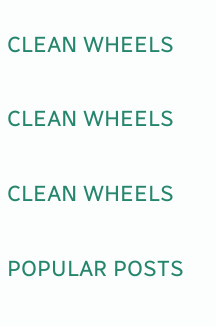CLEAN WHEELS

CLEAN WHEELS

CLEAN WHEELS

POPULAR POSTS